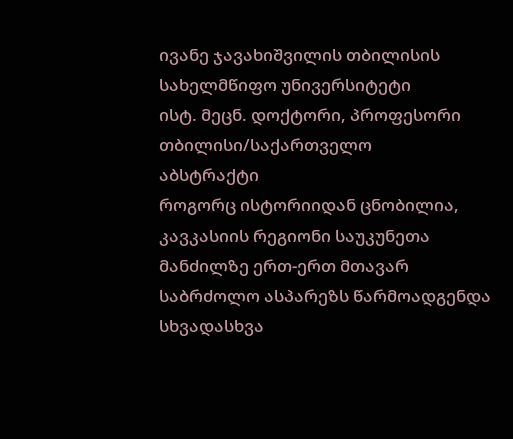ივანე ჯავახიშვილის თბილისის სახელმწიფო უნივერსიტეტი
ისტ. მეცნ. დოქტორი, პროფესორი
თბილისი/საქართველო
აბსტრაქტი
როგორც ისტორიიდან ცნობილია, კავკასიის რეგიონი საუკუნეთა მანძილზე ერთ-ერთ მთავარ საბრძოლო ასპარეზს წარმოადგენდა სხვადასხვა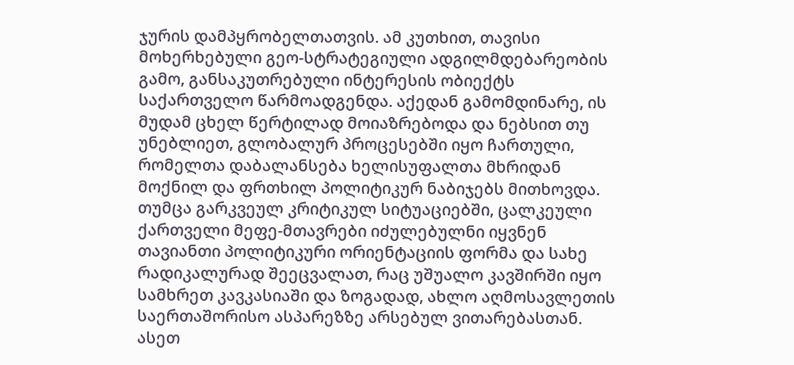ჯურის დამპყრობელთათვის. ამ კუთხით, თავისი მოხერხებული გეო-სტრატეგიული ადგილმდებარეობის გამო, განსაკუთრებული ინტერესის ობიექტს საქართველო წარმოადგენდა. აქედან გამომდინარე, ის მუდამ ცხელ წერტილად მოიაზრებოდა და ნებსით თუ უნებლიეთ, გლობალურ პროცესებში იყო ჩართული, რომელთა დაბალანსება ხელისუფალთა მხრიდან მოქნილ და ფრთხილ პოლიტიკურ ნაბიჯებს მითხოვდა. თუმცა გარკვეულ კრიტიკულ სიტუაციებში, ცალკეული ქართველი მეფე-მთავრები იძულებულნი იყვნენ თავიანთი პოლიტიკური ორიენტაციის ფორმა და სახე რადიკალურად შეეცვალათ, რაც უშუალო კავშირში იყო სამხრეთ კავკასიაში და ზოგადად, ახლო აღმოსავლეთის საერთაშორისო ასპარეზზე არსებულ ვითარებასთან. ასეთ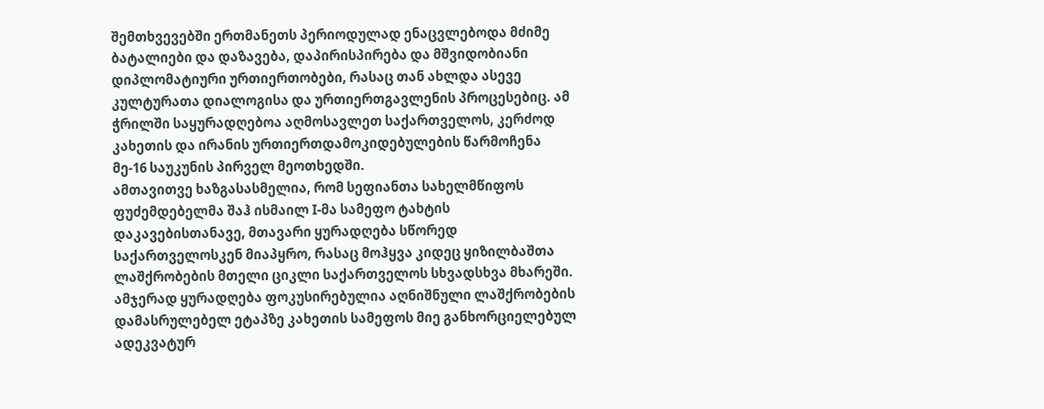შემთხვევებში ერთმანეთს პერიოდულად ენაცვლებოდა მძიმე ბატალიები და დაზავება, დაპირისპირება და მშვიდობიანი დიპლომატიური ურთიერთობები, რასაც თან ახლდა ასევე კულტურათა დიალოგისა და ურთიერთგავლენის პროცესებიც. ამ ჭრილში საყურადღებოა აღმოსავლეთ საქართველოს, კერძოდ კახეთის და ირანის ურთიერთდამოკიდებულების წარმოჩენა მე-16 საუკუნის პირველ მეოთხედში.
ამთავითვე ხაზგასასმელია, რომ სეფიანთა სახელმწიფოს ფუძემდებელმა შაჰ ისმაილ I-მა სამეფო ტახტის დაკავებისთანავე, მთავარი ყურადღება სწორედ საქართველოსკენ მიაპყრო, რასაც მოჰყვა კიდეც ყიზილბაშთა ლაშქრობების მთელი ციკლი საქართველოს სხვადსხვა მხარეში. ამჯერად ყურადღება ფოკუსირებულია აღნიშნული ლაშქრობების დამასრულებელ ეტაპზე კახეთის სამეფოს მიე განხორციელებულ ადეკვატურ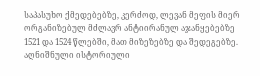საპასუხო ქმედებებზე, კერძოდ, ლევან მეფის მიერ ორგანიზებულ მძლავრ ანტიირანულ აჯანყებებზე 1521 და 1524 წლებში, მათ მიზეზებზე და შედეგებზე. აღნიშნული ისტორიული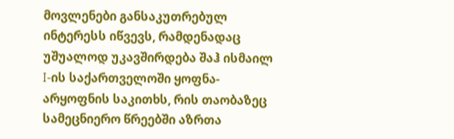მოვლენები განსაკუთრებულ ინტერესს იწვევს, რამდენადაც უშუალოდ უკავშირდება შაჰ ისმაილ I-ის საქართველოში ყოფნა-არყოფნის საკითხს, რის თაობაზეც სამეცნიერო წრეებში აზრთა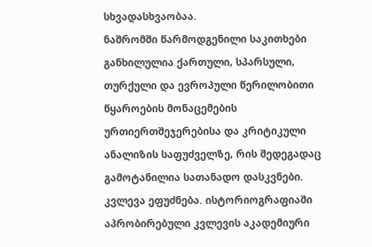სხვადასხვაობაა.
ნაშრომში წარმოდგენილი საკითხები განხილულია ქართული, სპარსული, თურქული და ევროპული წერილობითი წყაროების მონაცემების ურთიერთშეჯერებისა და კრიტიკული ანალიზის საფუძველზე, რის შედეგადაც გამოტანილია სათანადო დასკვნები. კვლევა ეფუძნება. ისტორიოგრაფიაში აპრობირებული კვლევის აკადემიური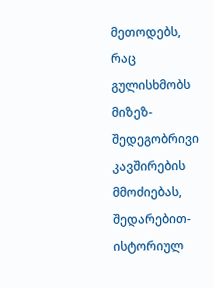მეთოდებს, რაც გულისხმობს მიზეზ-შედეგობრივი კავშირების მმოძიებას, შედარებით-ისტორიულ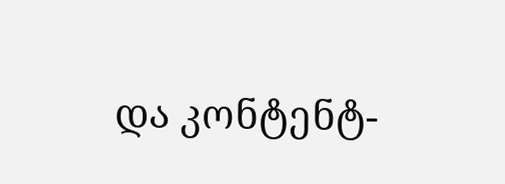და კონტენტ-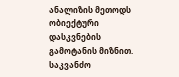ანალიზის მეთოდს ობიექტური დასკვნების გამოტანის მიზნით.
საკვანძო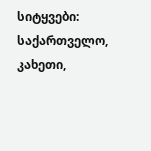სიტყვები: საქართველო, კახეთი,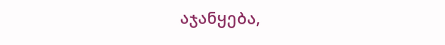აჯანყება,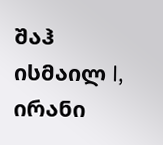შაჰ ისმაილ I, ირანი